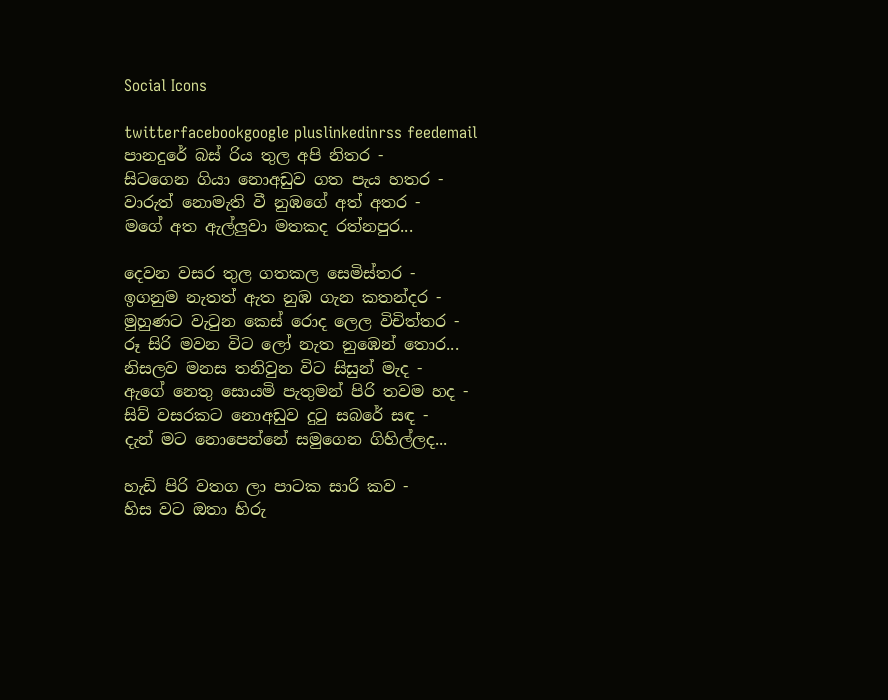Social Icons

twitterfacebookgoogle pluslinkedinrss feedemail
පානදුරේ බස් රිය තුල අපි නිතර -
සිටගෙන ගියා නොඅඩුව ගත පැය හතර -
වාරුත් නොමැති වී නුඹගේ අත් අතර -
මගේ අත ඇල්ලුවා මතකද රත්නපුර...

දෙවන වසර තුල ගතකල සෙමිස්තර -
ඉගනුම නැතත් ඇත නුඹ ගැන කතන්දර -
මුහුණට වැටුන කෙස් රොද ලෙල විචිත්තර -
රූ සිරි මවන විට ලෝ නැත නුඹෙන් තොර...
නිසලව මනස තනිවුන විට සිසුන් මැද -
ඇගේ නෙතු සොයමි පැතුමන් පිරි තවම හද -
සිව් වසරකට නොඅඩුව දුටු සබරේ සඳ -
දැන් මට නොපෙන්නේ සමුගෙන ගිහිල්ලද...

හැඩි පිරි වතග ලා පාටක සාරි කව -
හිස වට ඔතා හිරු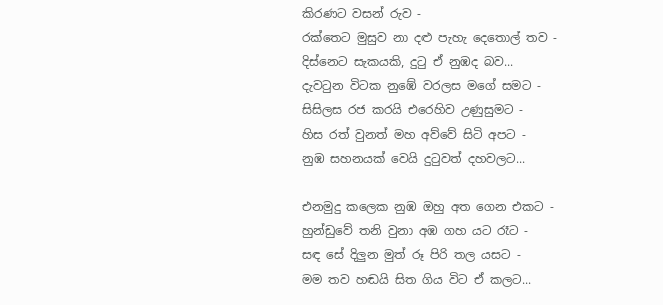කිරණට වසන් රුව -
රක්තෙට මුසුව නා දළු පැහැ දෙතොල් තව -
දිස්නෙට සැකයකි, දුටු ඒ නුඹද බව...
දැවටුන විටක නුඹේ වරලස මගේ සමට -
සිසිලස රජ කරයි එරෙහිව උණුසුමට -
හිස රත් වුනත් මහ අව්වේ සිටි අපට -
නුඹ සහනයක් වෙයි දුටුවත් දහවලට...

එනමුදු කලෙක නුඹ ඔහු අත ගෙන එකට -
හුන්ඩුවේ තනි වුනා අඹ ගහ යට රෑට -
සඳ සේ දිලුන මුත් රූ පිරි තල යසට -
මම තව හඬයි සිත ගිය විට ඒ කලට...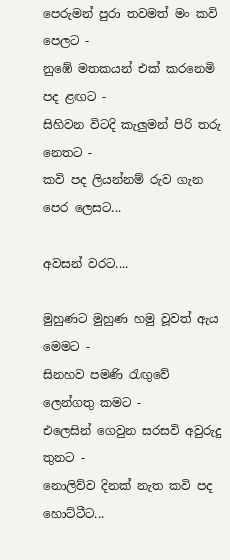පෙරුමන් පුරා තවමත් මං කවි පෙලට -
නුඹේ මතකයන් එක් කරනෙමි පද ළඟට -
සිහිවන විටදි කැලුමන් පිරි තරු නෙතට -
කවි පද ලියන්නම් රුව ගැන පෙර ලෙසට...

අවසන් වරට....

මුහුණට මුහුණ හමු වූවත් ඇය මෙමට -
සිනහව පමණි රැඟුවේ ලෙන්ගතු කමට -
එලෙසින් ගෙවුන සරසවි අවුරුදු තුනට -
නොලිව්ව දිනක් නැත කවි පද හොට්ටීට...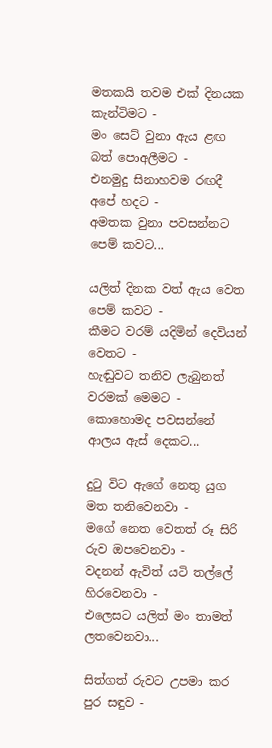මතකයි තවම එක් දිනයක කැන්ටිමට -
මං සෙට් වුනා ඇය ළඟ බත් පොඅලීමට -
එනමුදු සිනාහවම රඟදී අපේ හදට -
අමතක වුනා පවසන්නට පෙම් කවට...

යලිත් දිනක වත් ඇය වෙත පෙම් කවට -
කීමට වරම් යදිමින් දෙවියන් වෙතට -
හැඬුවට තනිව ලැබුනත් වරමක් මෙමට -
කොහොමද පවසන්නේ ආලය ඇස් දෙකට...

දුටු විට ඇගේ නෙතු යුග මත තනිවෙනවා -
මගේ නෙත වෙතත් රූ සිරි රුව ඔපවෙනවා -
වදනන් ඇවිත් යටි තල්ලේ හිරවෙනවා -
එලෙසට යලිත් මං තාමත් ලතවෙනවා...

සිත්ගත් රුවට උපමා කර පුර සඳුව -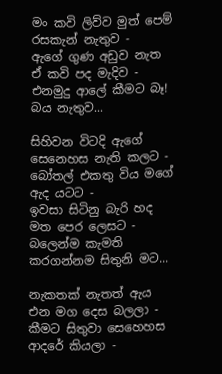මං කවි ලිව්ව මුත් පෙම් රසකැන් නැතුව -
ඇගේ ගුණ අඩුව නැත ඒ කවි පද මැදිව -
එනමුදු ආලේ කීමට බෑ! බය නැතුව...

සිහිවන විටදි ඇගේ සෙනෙහස නැති කලට -
බෝතල් එකතු විය මගේ ඇද යටට -
ඉවසා සිටිනු බැරි හද මත පෙර ලෙසට -
බලෙන්ම කැමති කරගන්නම සිතුනි මට...

නැකතක් නැතත් ඇය එන මග දෙස බලලා -
කීමට සිතුවා සෙහෙහස ආදරේ කියලා -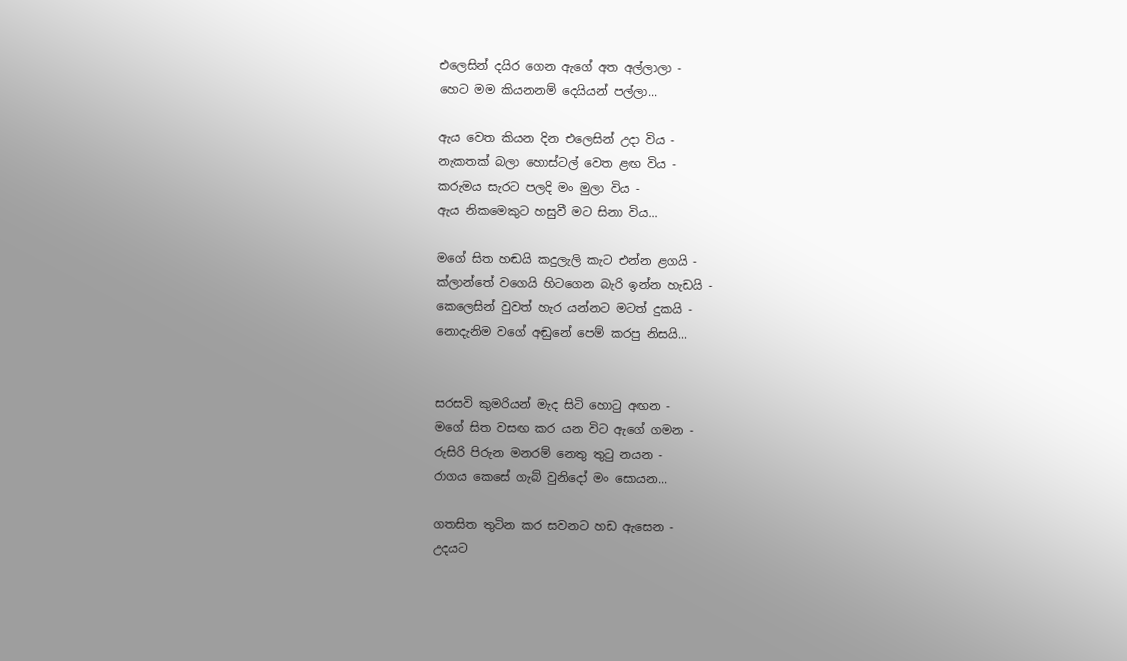එලෙසින් දයිර ගෙන ඇගේ අත අල්ලාලා -
හෙට මම කියනනම් දෙයියන් පල්ලා...

ඇය වෙත කියන දින එලෙසින් උදා විය -
නැකතක් බලා හොස්ටල් වෙත ළඟ විය -
කරුමය සැරට පලදි මං මුලා විය -
ඇය නිකමෙකුට හසුවී මට සිනා විය...

මගේ සිත හඬයි කදුලැලි කැට එන්න ළගයි -
ක්ලාන්තේ වගෙයි හිටගෙන බැරි ඉන්න හැඩයි -
කෙලෙසින් වුවත් හැර යන්නට මටත් දුකයි -
නොදැනිම වගේ අඬුනේ පෙම් කරපු නිසයි...


සරසවි කුමරියන් මැද සිටි හොටු අඟන -
මගේ සිත වසඟ කර යන විට ඇගේ ගමන -
රුසිරි පිරුන මනරම් නෙතු තුටු නයන -
රාගය කෙසේ ගැබ් වුනිදෝ මං සොයන...

ගතසිත තුටින කර සවනට හඩ ඇසෙන -
උදයට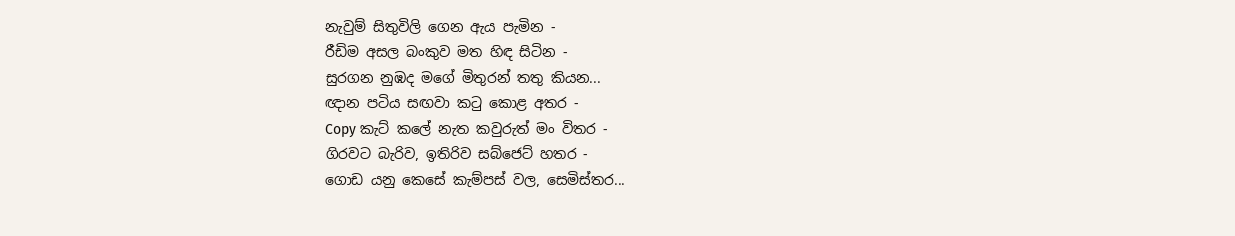නැවුම් සිතුවිලි ගෙන ඇය පැමින -
රීඩිම අසල බංකුව මත හිඳ සිටින -
සුරගන නුඹද මගේ මිතුරන් තතු කියන...
ඥාන පටිය සඟවා කටු කොළ අතර -
Copy කැට් කලේ නැත කවුරුත් මං විතර -
ගිරවට බැරිව, ඉතිරිව සබ්ජෙට් හතර -
ගොඩ යනු කෙසේ කැම්පස් වල, සෙමිස්තර...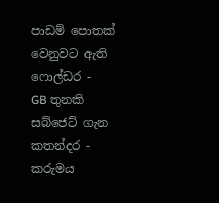පාඩම් පොතක් වෙනුවට ඇති ෆොල්ඩර -
GB තුනකි සබ්ජෙට් ගැන කතන්දර -
කරුමය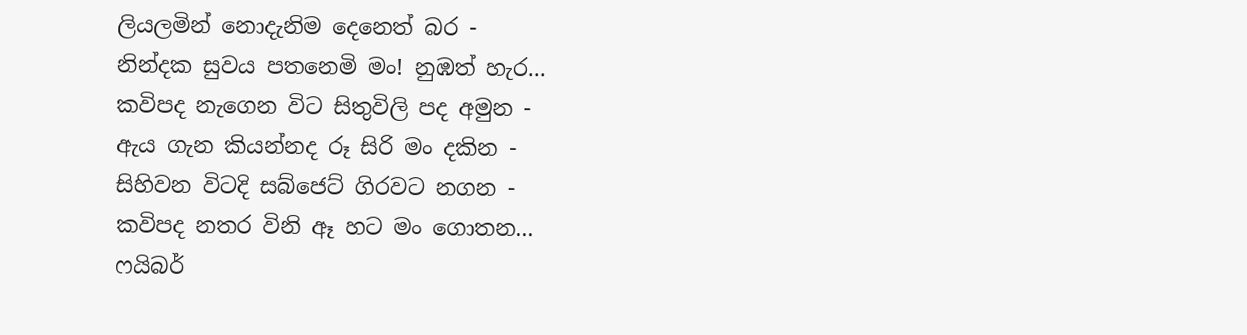ලියලමින් නොදැනිම දෙනෙත් බර -
නින්දක සුවය පතනෙමි මං! නුඹත් හැර...
කවිපද නැගෙන විට සිතුවිලි පද අමුන -
ඇය ගැන කියන්නද රූ සිරි මං දකින -
සිහිවන විටදි සබ්ජෙට් ගිරවට නගන -
කවිපද නතර විනි ඈ හට මං ගොතන...
ෆයිබර්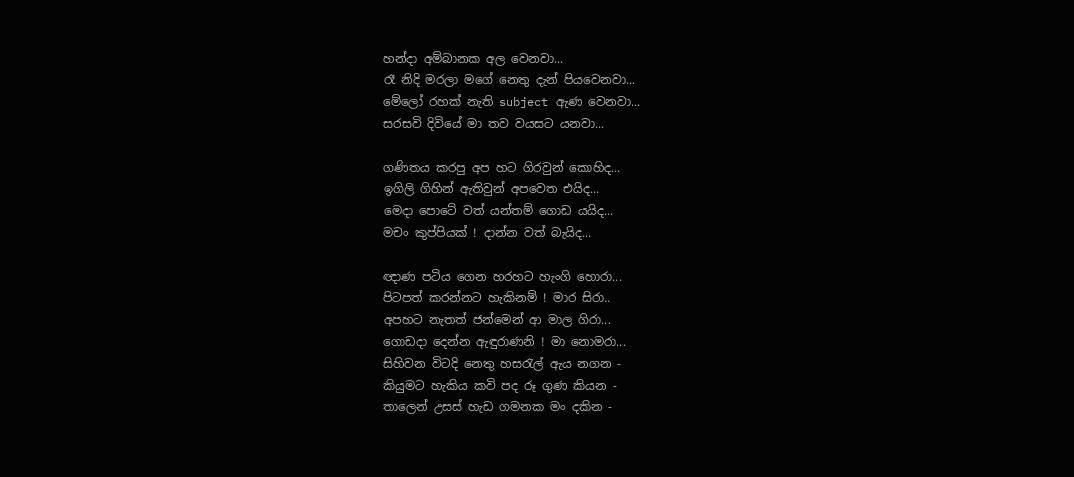හන්දා අම්බානක අල වෙනවා...
රෑ නිදි මරලා මගේ නෙතු දැන් පියවෙනවා...
මේලෝ රහක් නැති subject ඇණ වෙනවා...
සරසවි දිවියේ මා තව වයසට යනවා...

ගණිතය කරපු අප හට ගිරවුන් කොහිද...
ඉගිලි ගිහින් ඇතිවුන් අපවෙත එයිද...
මෙදා පොටේ වත් යන්තම් ගොඩ යයිද...
මචං කුප්පියක් ! දාන්න වත් බැයිද...

ඥාණ පටිය ගෙන හරහට හැංගි හොරා...
පිටපත් කරන්නට හැකිනම් ! මාර සිරා..
අපහට නැතත් ජන්මෙන් ආ මාල ගිරා...
ගොඩදා දෙන්න ඇඳුරාණනි ! මා නොමරා...
සිහිවන විටදි නෙතු හසරැල් ඇය නගන -
කියුමට හැකිය කවි පද රූ ගුණ කියන -
තාලෙන් උසස් හැඩ ගමනක මං දකින -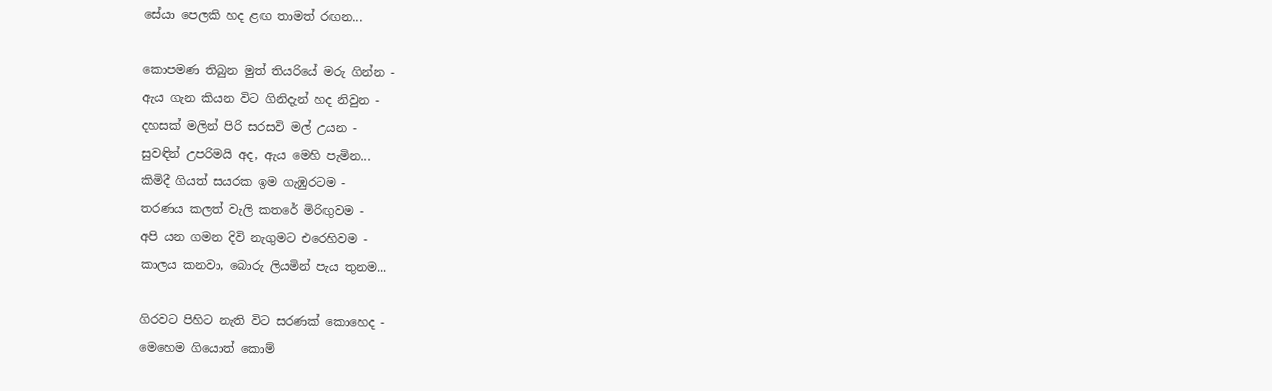සේයා පෙලකි හද ළඟ තාමත් රඟන...

කොපමණ තිබුන මුත් තියරියේ මරු ගින්න -
ඇය ගැන කියන විට ගිනිදැන් හද නිවුන -
දහසක් මලින් පිරි සරසවි මල් උයන -
සුවඳින් උපරිමයි අද, ඇය මෙහි පැමින...
කිමිදී ගියත් සයරක ඉම ගැඹුරටම -
තරණය කලත් වැලි කතරේ මිරිඟුවම -
අපි යන ගමන දිවි නැගුමට එරෙහිවම -
කාලය කනවා, බොරු ලියමින් පැය තුනම...

ගිරවට පිහිට නැති විට සරණක් කොහෙද -
මෙහෙම ගියොත් කොම්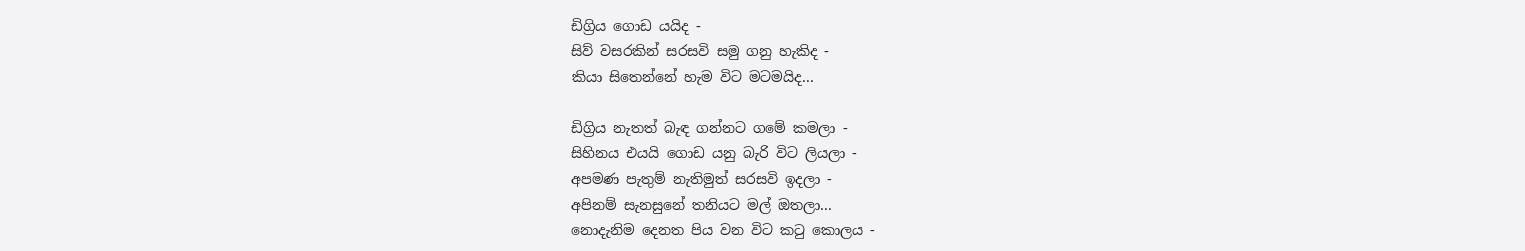ඩිග්‍රිය ගොඩ යයිද -
සිව් වසරකින් සරසවි සමු ගනු හැකිද -
කියා සිතෙන්නේ හැම විට මටමයිද...

ඩිග්‍රිය නැතත් බැඳ ගන්නට ගමේ කමලා -
සිහිනය එයයි ගොඩ යනු බැරි විට ලියලා -
අපමණ පැතුම් නැතිමුත් සරසවි ඉදලා -
අපිනම් සැනසුනේ තනියට මල් ඔතලා...
නොදැනිම දෙනත පිය වන විට කටු කොලය -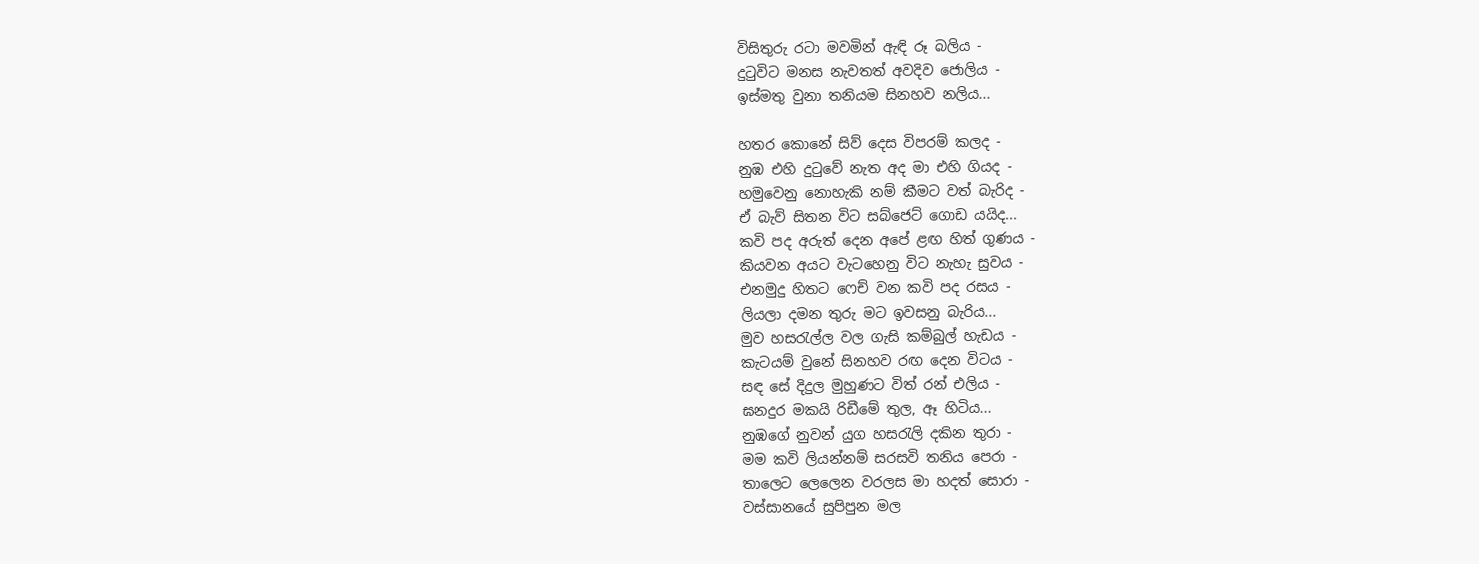විසිතුරු රටා මවමින් ඇඳි රූ බලිය -
දුටුවිට මනස නැවතත් අවදිව ජොලිය -
ඉස්මතු වුනා තනියම සිනහව නලිය...

හතර කොනේ සිව් දෙස විපරම් කලද -
නුඹ එහි දුටුවේ නැත අද මා එහි ගියද -
හමුවෙනු නොහැකි නම් කීමට වත් බැරිද -
ඒ බැව් සිතන විට සබ්ජෙට් ගොඩ යයිද...
කවි පද අරුත් දෙන අපේ ළඟ හිත් ගුණය -
කියවන අයට වැටහෙනු විට නැහැ සුවය -
එනමුදු හිතට ෆෙච් වන කවි පද රසය -
ලියලා දමන තුරු මට ඉවසනු බැරිය...
මුව හසරැල්ල වල ගැසි කම්බුල් හැඩය -
කැටයම් වුනේ සිනහව රඟ දෙන විටය -
සඳ සේ දිදුල මුහුණට විත් රන් එලිය -
ඝනදුර මකයි රිඩීමේ තුල, ඈ හිටිය...
නුඹගේ නුවන් යුග හසරැලි දකින තුරා -
මම කවි ලියන්නම් සරසවි තනිය පෙරා -
තාලෙට ලෙලෙන වරලස මා හදත් සොරා -
වස්සානයේ සුපිපුන මල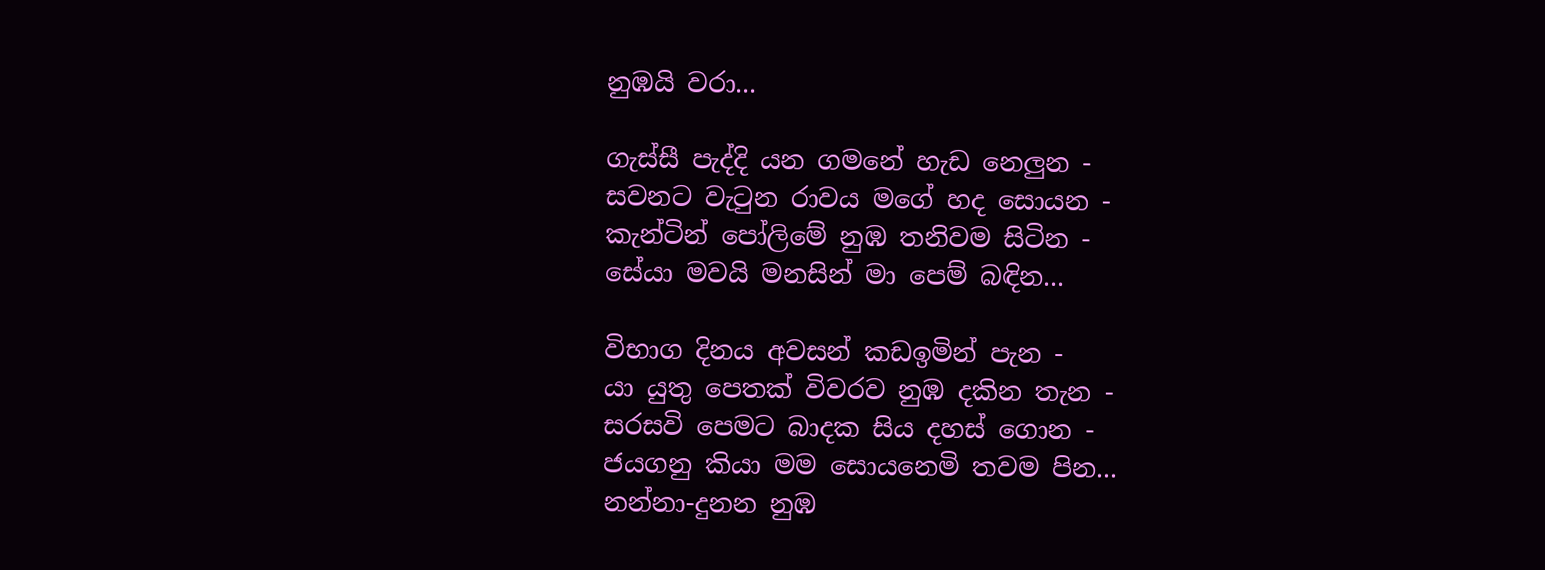නුඹයි වරා...

ගැස්සී පැද්දි යන ගමනේ හැඩ නෙලුන -
සවනට වැටුන රාවය මගේ හද සොයන -
කැන්ටින් පෝලිමේ නුඹ තනිවම සිටින -
සේයා මවයි මනසින් මා පෙම් බඳින...

විභාග දිනය අවසන් කඩඉමින් පැන -
යා යුතු පෙතක් විවරව නුඹ දකින තැන -
සරසවි පෙමට බාදක සිය දහස් ගොන -
ජයගනු කියා මම සොයනෙමි තවම පින...
නන්නා-දුනන නුඹ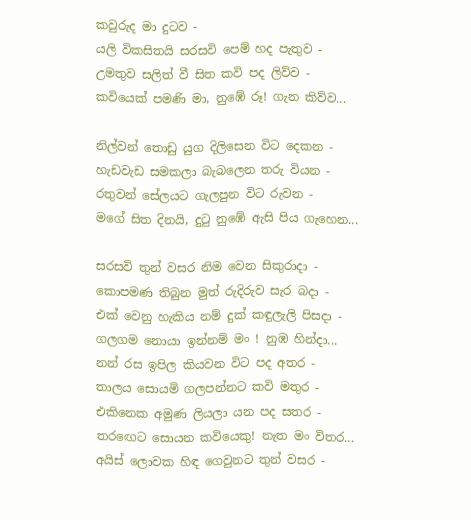කවුරුද මා දුටව -
යලි විකසිතයි සරසවි පෙම් හද පැතුව -
උමතුව සලිත් වී සිත කවි පද ලිව්ව -
කවියෙක් පමණි මා, නුඹේ රූ! ගැන කිව්ව...

නිල්වන් තොඩු යුග දිලිසෙන විට දෙකන -
හැඩවැඩ සමකලා බැබලෙන තරු වියන -
රතුවන් සේලයට ගැලපුන විට රුවන -
මගේ සිත දිනයි, දුටු නුඹේ ඇසි පිය ගැහෙන...

සරසවි තුන් වසර නිම වෙන සිකුරාදා -
කොපමණ තිබුන මුත් රුදිරුව සැර බදා -
එක් වෙනු හැකිය නම් දුක් කඳුලැලි පිසදා -
ගලගම නොයා ඉන්නම් මං ! නුඹ හින්දා...
නන් රස ඉපිල කියවන විට පද අතර -
තාලය සොයමි ගලපන්නට කවි මතුර -
එකිනෙක අමුණ ලියලා යන පද සතර -
තරඟෙට සොයන කවියෙකු! නැත මං විතර...
අයිස් ලොවක හිඳ ගෙවුනට තුන් වසර -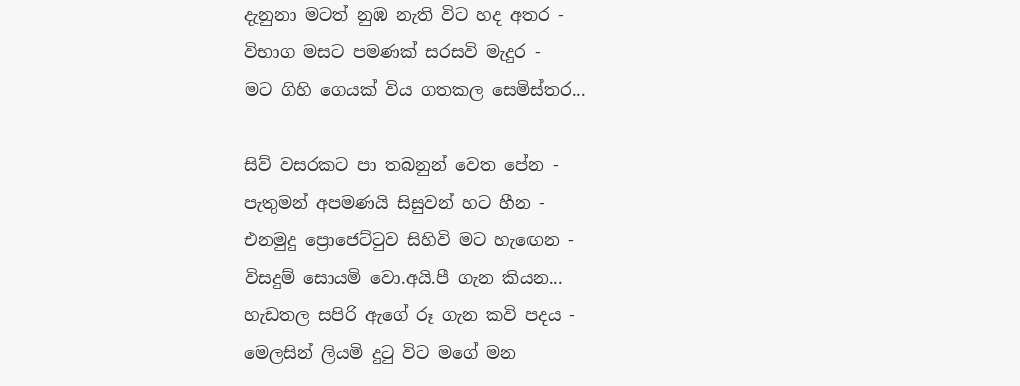දැනුනා මටත් නුඹ නැති විට හද අතර -
විභාග මසට පමණක් සරසවි මැදුර -
මට ගිහි ගෙයක් විය ගතකල සෙමිස්තර...

සිව් වසරකට පා තබනුන් වෙත පේන -
පැතුමන් අපමණයි සිසුවන් හට හීන -
එනමුදු ප්‍රොජෙට්ටුව සිහිවි මට හැඟෙන -
විසදුම් සොයමි වො.අයි.පී ගැන කියන...
හැඩතල සපිරි ඇගේ රූ ගැන කවි පදය -
මෙලසින් ලියමි දුටු විට මගේ මන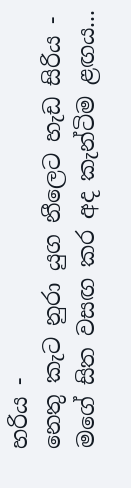හරිය -
නෙතු කැට නුරා යුග නීලෙට හැඩ සිරිය -
මගේ සිත වසඟ කර අද කැන්ටිම ළඟය...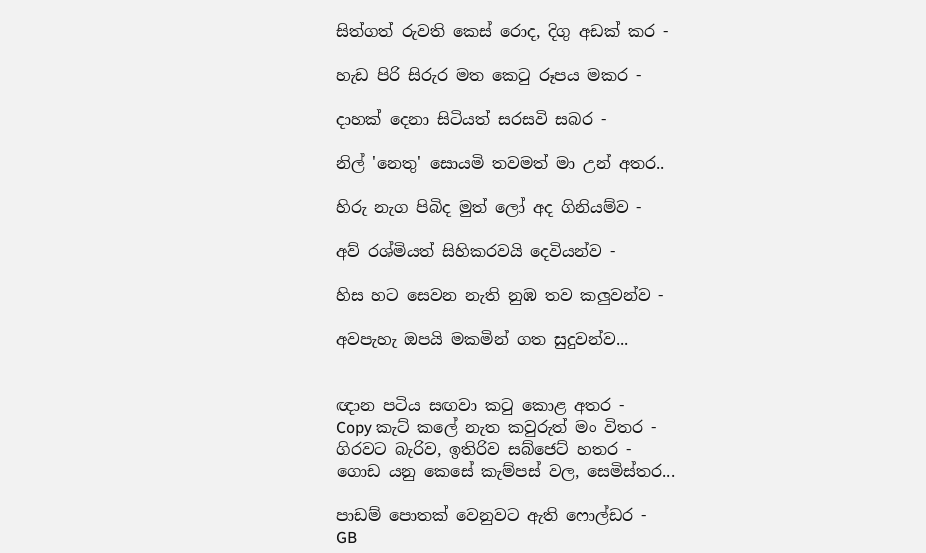සිත්ගත් රුවති කෙස් රොද, දිගු අඩක් කර -

හැඩ පිරි සිරුර මත කෙටු රූපය මකර -

දාහක් දෙනා සිටියත් සරසවි සබර -

නිල් 'නෙතු' සොයමි තවමත් මා උන් අතර..

හිරු නැග පිබිද මුත් ලෝ අද ගිනියම්ව -

අව් රශ්මියත් සිහිකරවයි දෙවියන්ව -

හිස හට සෙවන නැති නුඹ තව කලුවන්ව -

අවපැහැ ඔපයි මකමින් ගත සුදුවන්ව...


ඥාන පටිය සඟවා කටු කොළ අතර -
Copy කැට් කලේ නැත කවුරුත් මං විතර -
ගිරවට බැරිව, ඉතිරිව සබ්ජෙට් හතර -
ගොඩ යනු කෙසේ කැම්පස් වල, සෙමිස්තර...

පාඩම් පොතක් වෙනුවට ඇති ෆොල්ඩර -
GB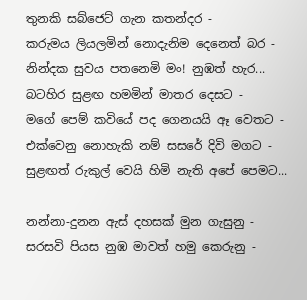තුනකි සබ්ජෙට් ගැන කතන්දර -
කරුමය ලියලමින් නොදැනිම දෙනෙත් බර -
නින්දක සුවය පතනෙමි මං! නුඹත් හැර...
බටහිර සුළඟ හමමින් මාතර දෙසට -
මගේ පෙම් කවියේ පද ගෙනයයි ඈ වෙතට -
එක්වෙනු නොහැකි නම් සසරේ දිවි මගට -
සුළඟත් රුකුල් වෙයි හිමි නැති අපේ පෙමට...

නන්නා-දුනන ඇස් දහසක් මුන ගැසුනු -
සරසවි පියස නුඹ මාවත් හමු කෙරුනු -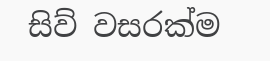සිව් වසරක්ම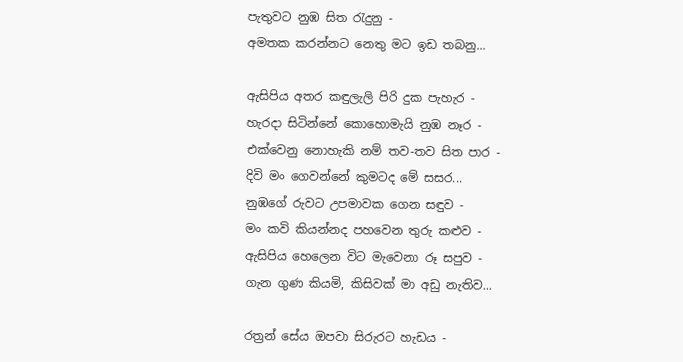පැතුවට නුඹ සිත රැදුනු -
අමතක කරන්නට නෙතු මට ඉඩ තබනු...

ඇසිපිය අතර කඳුලැලි පිරි දුක පැහැර -
හැරදා සිටින්නේ කොහොමැයි නුඹ නෑර -
එක්වෙනු නොහැකි නම් තව-තව සිත පාර -
දිවි මං ගෙවන්නේ කුමටද මේ සසර...
නුඹගේ රුවට උපමාවක ගෙන සඳුව -
මං කවි කියන්නද පහවෙන තුරු කළුව -
ඇසිපිය හෙලෙන විට මැවෙනා රූ සපුව -
ගැන ගුණ කියමි, කිසිවක් මා අඩු නැතිව...

රත්‍රන් සේය ඔපවා සිරුරට හැඩය -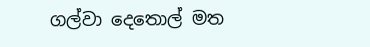ගල්වා දෙතොල් මත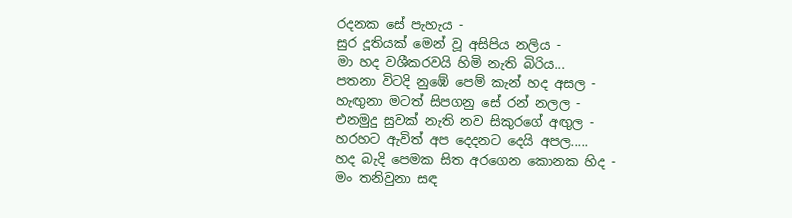රදනක සේ පැහැය -
සුර දූතියක් මෙන් වූ අසිපිය නලිය -
මා හද වශීකරවයි හිමි නැති බිරිය...
පතනා විටදි නුඹේ පෙම් කැන් හද අසල -
හැඟුනා මටත් සිපගනු සේ රන් නලල -
එනමුදු සුවක් නැති නව සිකුරගේ අඟුල -
හරහට ඇවිත් අප දෙදනට දෙයි අපල.....
හද බැදි පෙමක සිත අරගෙන කොනක හිද -
මං තනිවුනා සඳ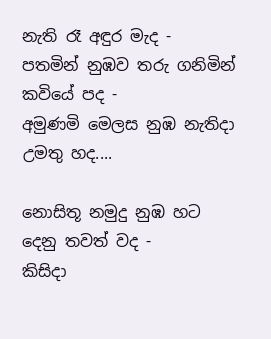නැති රෑ අඳුර මැද -
පතමින් නුඹව තරු ගනිමින් කවියේ පද -
අමුණමි මෙලස නුඹ නැතිදා උමතු හද....

නොසිතූ නමුදු නුඹ හට දෙනු තවත් වද -
කිසිදා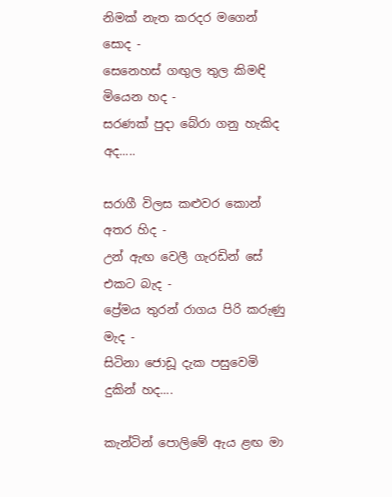නිමක් නැත කරදර මගෙන් සොද -
සෙනෙහස් ගඟුල තුල කිමඳි මියෙන හද -
සරණක් පුදා බේරා ගනු හැකිද අද.....

සරාගී විලස කළුවර කොන් අතර හිද -
උන් ඇඟ වෙලී ගැරඩින් සේ එකට බැද -
ප්‍රේමය තුරන් රාගය පිරි කරුණු මැද -
සිටිනා ජොඩූ දැක පසුවෙමි දුකින් හද....

කැන්ටින් පොලිමේ ඇය ළඟ මා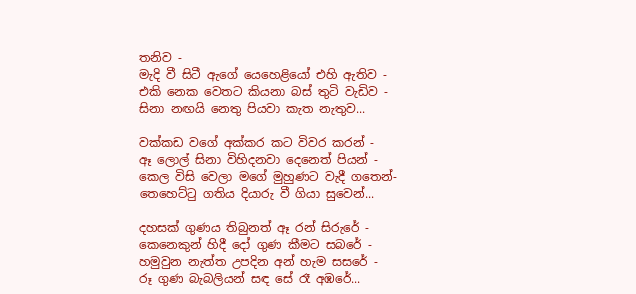තනිව -
මැදි වී සිටී ඇගේ යෙහෙළියෝ එහි ඇතිව -
එකි නෙක වෙතට කියනා බස් තුටි වැඩිව -
සිනා නඟයි නෙතු පියවා කැත නැතුව...

වක්කඩ වගේ අක්කර කට විවර කරන් -
ඈ ලොල් සිනා විහිදනවා දෙනෙත් පියන් -
කෙල විසි වෙලා මගේ මුහුණට වැදී ගතෙන්-
තෙහෙට්ටු ගතිය දියාරු වී ගියා සුවෙන්...

දහසක් ගුණය තිබුනත් ඈ රන් සිරුරේ -
කෙනෙකුන් හිදී දෝ ගුණ කීමට සබරේ -
හමුවුන නැත්ත උපදින අන් හැම සසරේ -
රූ ගුණ බැබලියන් සඳ සේ රෑ අඹරේ...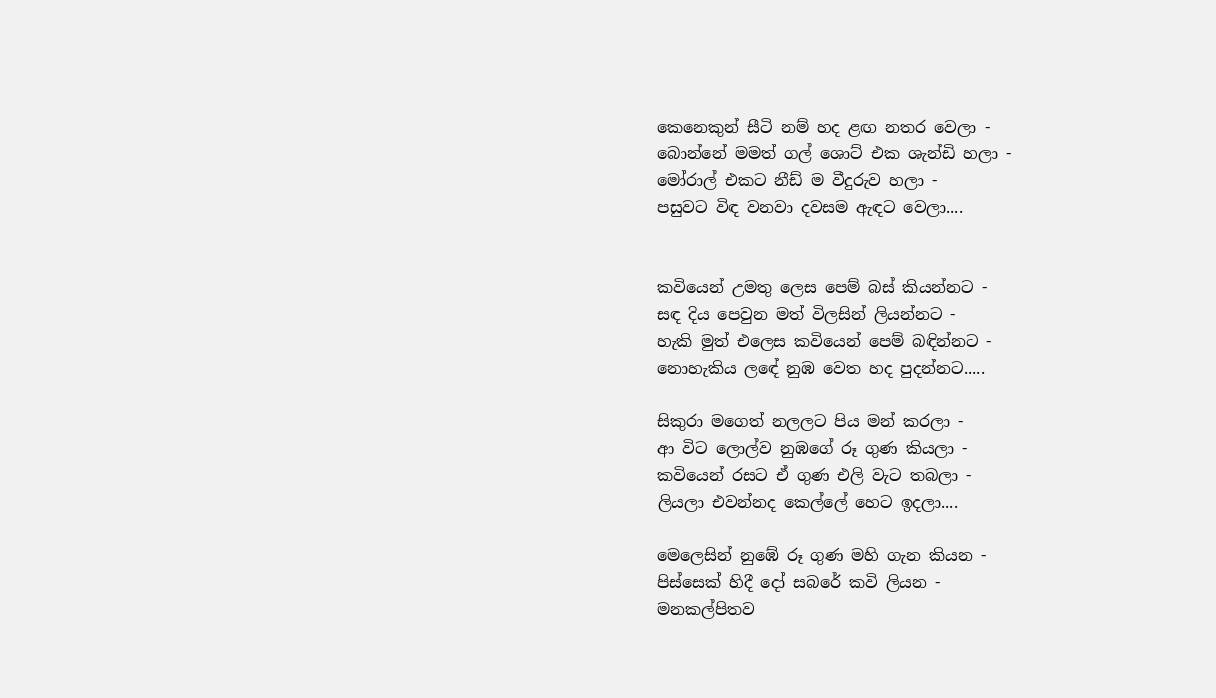කෙනෙකුන් සීටි නම් හද ළඟ නතර වෙලා -
බොන්නේ මමත් ගල් ශොට් එක ශැන්ඩි හලා -
මෝරාල් එකට නීඩ් ම වීදුරුව හලා -
පසුවට විඳ වනවා දවසම ඇඳට වෙලා....


කවියෙන් උමතු ලෙස පෙම් බස් කියන්නට -
සඳ දිය පෙවුන මත් විලසින් ලියන්නට -
හැකි මුත් එලෙස කවියෙන් පෙම් බඳින්නට -
නොහැකිය ලඳේ නුඹ වෙත හද පුදන්නට.....

සිකුරා මගෙත් නලලට පිය මන් කරලා -
ආ විට ලොල්ව නුඹගේ රූ ගුණ කියලා -
කවියෙන් රසට ඒ ගුණ එලි වැට තබලා -
ලියලා එවන්නද කෙල්ලේ හෙට ඉදලා....

මෙලෙසින් නුඹේ රූ ගුණ මහි ගැන කියන -
පිස්සෙක් හිදී දෝ සබරේ කවි ලියන -
මනකල්පිතව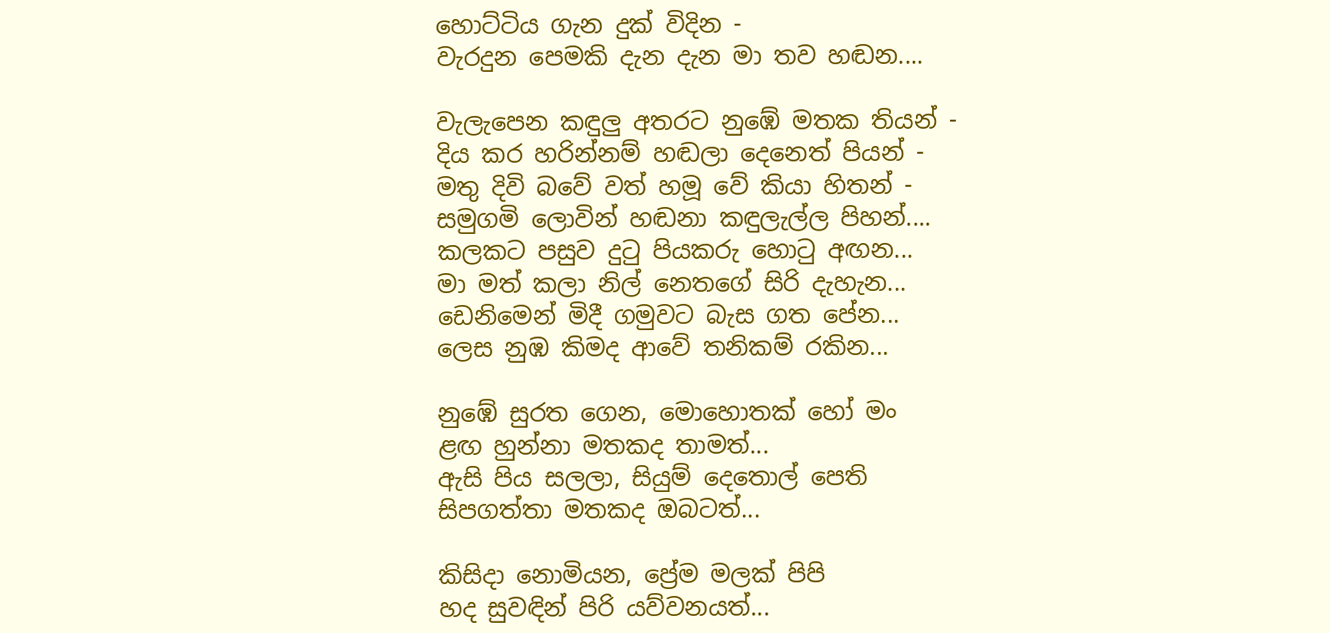හොට්ටිය ගැන දුක් විදින -
වැරදුන පෙමකි දැන දැන මා තව හඬන....

වැලැපෙන කඳුලු අතරට නුඹේ මතක තියන් -
දිය කර හරින්නම් හඬලා දෙනෙත් පියන් -
මතු දිවි බවේ වත් හමූ වේ කියා හිතන් -
සමුගමි ලොවින් හඬනා කඳුලැල්ල පිහන්....
කලකට පසුව දුටු පියකරු හොටු අඟන...
මා මත් කලා නිල් නෙතගේ සිරි දැහැන...
ඩෙනිමෙන් මිදී ගමුවට බැස ගත පේන...
ලෙස නුඹ කිමද ආවේ තනිකම් රකින...

නුඹේ සුරත ගෙන, මොහොතක් හෝ මං
ළඟ හුන්නා මතකද තාමත්...
ඇසි පිය සලලා, සියුම් දෙතොල් පෙති
සිපගත්තා මතකද ඔබටත්...

කිසිදා නොමියන, ප්‍රේම මලක් පිපි
හද සුවඳින් පිරි යව්වනයත්...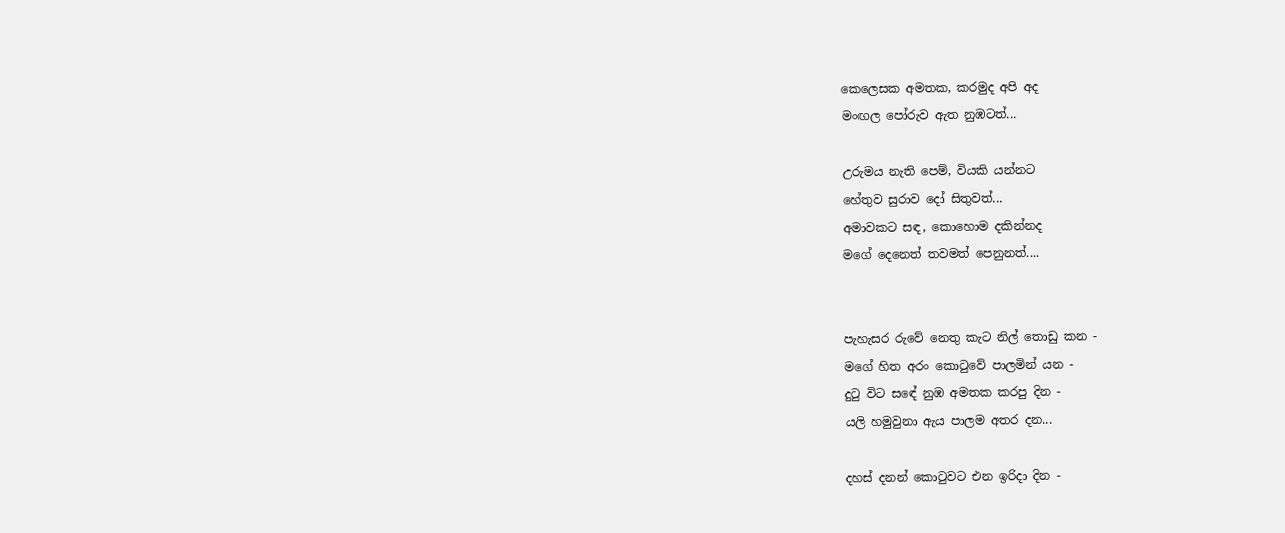කෙලෙසක අමතක, කරමුද අපි අද
මංඟල පෝරුව ඇත නුඹටත්...

උරුමය නැති පෙම්, වියකි යන්නට
හේතුව සුරාව දෝ සිතුවත්...
අමාවකට සඳ, කොහොම දකින්නද
මගේ දෙනෙත් තවමත් පෙනුනත්....


පැහැසර රුවේ නෙතු කැට නිල් තොඩු කන -
මගේ හිත අරං කොටුවේ පාලමින් යන -
දුටු විට සඳේ නුඹ අමතක කරපු දින -
යලි හමුවුනා ඇය පාලම අතර දන...

දහස් දනන් කොටුවට එන ඉරිදා දින -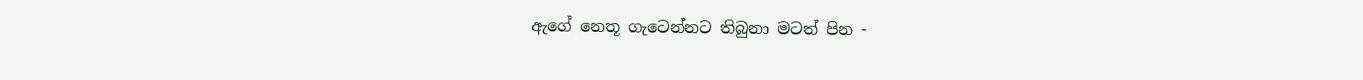ඇගේ නෙතූ ගැටෙන්නට තිබුනා මටත් පින -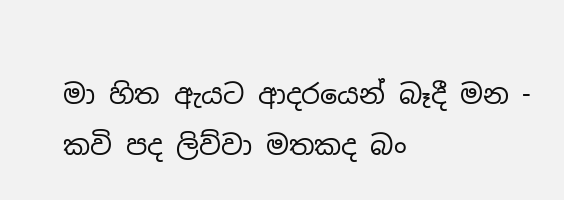මා හිත ඇයට ආදරයෙන් බෑදී මන -
කවි පද ලිව්වා මතකද බං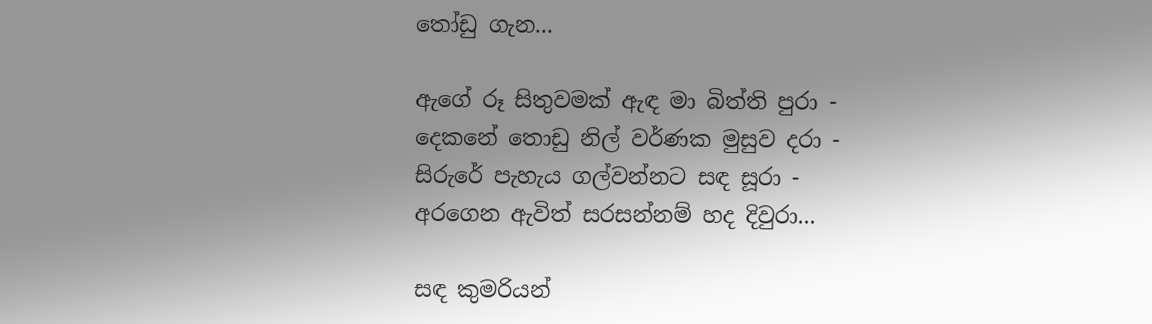තෝඩු ගැන...

ඇගේ රූ සිතුවමක් ඇඳ මා බිත්ති පුරා -
දෙකනේ තොඩු නිල් වර්ණක මුසුව දරා -
සිරුරේ පැහැය ගල්වන්නට සඳ සූරා -
අරගෙන ඇවිත් සරසන්නම් හද දිවුරා...

සඳ කුමරියන්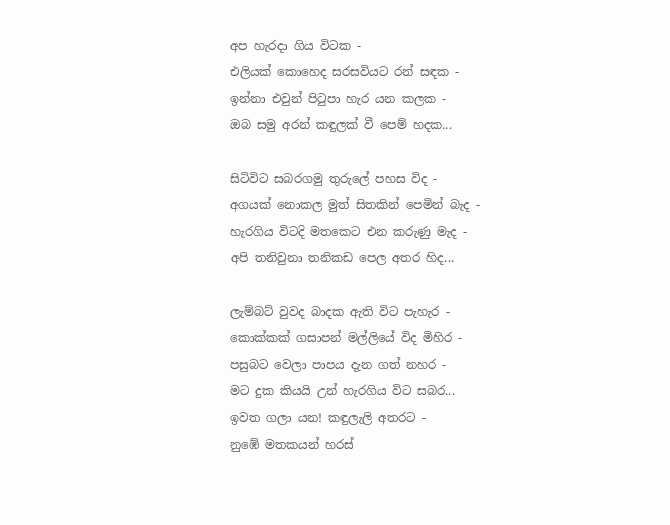අප හැරදා ගිය විටක -
එලියක් කොහෙද සරසවියට රන් සඳක -
ඉන්නා එවුන් පිටුපා හැර යන කලක -
ඔබ සමු අරන් කඳුලක් වී පෙම් හදක...

සිටිවිට සබරගමු තුරුලේ පහස විද -
අගයක් නොකල මුත් සිතකින් පෙමින් බැද -
හැරගිය විටදි මතකෙට එන කරුණු මැද -
අපි තනිවුනා තනිකඩ පෙල අතර හිද...

ලැම්බට් වුවද බාදක ඇති විට පැහැර -
කොක්කක් ගසාපන් මල්ලියේ විද මිහිර -
පසුබට වෙලා පාපය දැන ගත් නහර -
මට දුක කියයි උන් හැරගිය විට සබර...
ඉවත ගලා යන! කඳුලැලි අතරට -
නුඹේ මතකයන් හරස්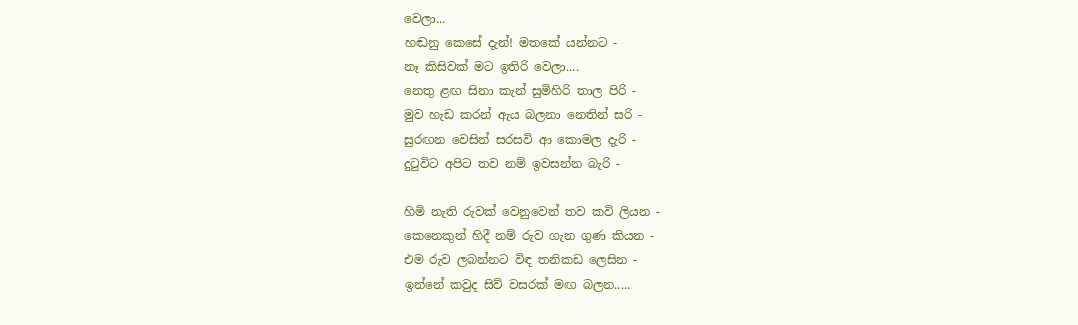වෙලා...
හඬනු කෙසේ දැන්! මතකේ යන්නට -
නෑ කිසිවක් මට ඉතිරි වෙලා....
නෙතු ළඟ සිනා කැන් සුමිහිරි තාල පිරි -
මුව හැඩ කරන් ඇය බලනා නෙතින් සරි -
සුරඟන වෙසින් සරසවි ආ කොමල දැරි -
දුටුවිට අපිට තව නම් ඉවසන්න බැරි -

හිමි නැති රුවක් වෙනුවෙන් තව කවි ලියන -
කෙනෙකුන් හිදී නම් රුව ගැන ගුණ කියන -
එම රුව ලබන්නට විඳ තනිකඩ ලෙසින -
ඉන්නේ කවුද සිව් වසරක් මඟ බලන.....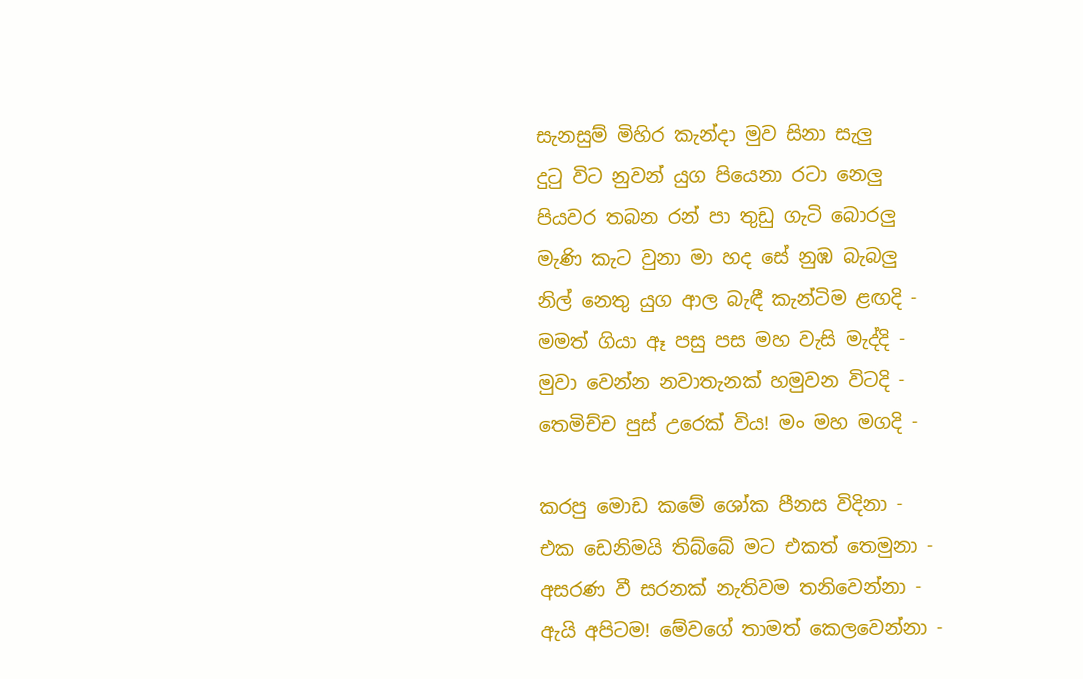සැනසුම් මිහිර කැන්දා මුව සිනා සැලු
දුටු විට නුවන් යුග පියෙනා රටා නෙලු
පියවර තබන රන් පා තුඩු ගැටි බොරලු
මැණි කැට වුනා මා හද සේ නුඹ බැබලු
නිල් නෙතු යුග ආල බැඳී කැන්ටිම ළඟදි -
මමත් ගියා ඈ පසු පස මහ වැසි මැද්දි -
මුවා වෙන්න නවාතැනක් හමුවන විටදි -
තෙමිච්ච පුස් උරෙක් විය! මං මහ මගදි -

කරපු මොඩ කමේ ශෝක පීනස විදිනා -
එක ඩෙනිමයි තිබ්බේ මට එකත් තෙමුනා -
අසරණ වී සරනක් නැතිවම තනිවෙන්නා -
ඇයි අපිටම! මේවගේ තාමත් කෙලවෙන්නා -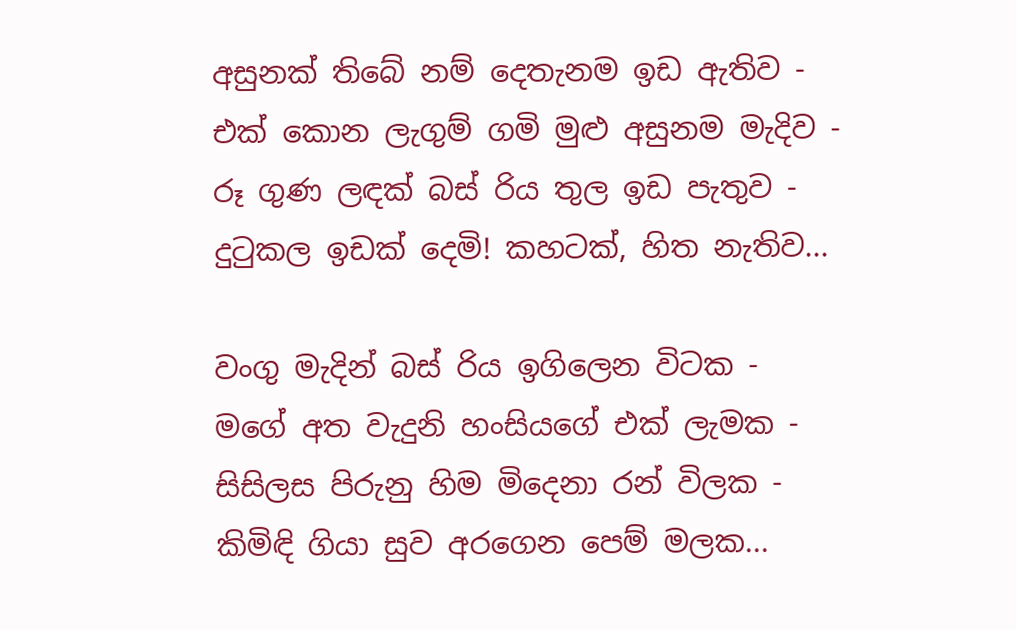අසුනක් තිබේ නම් දෙතැනම ඉඩ ඇතිව -
එක් කොන ලැගුම් ගමි මුළු අසුනම මැදිව -
රූ ගුණ ලඳක් බස් රිය තුල ඉඩ පැතුව -
දුටුකල ඉඩක් දෙමි! කහටක්, හිත නැතිව...

වංගු මැදින් බස් රිය ඉගිලෙන විටක -
මගේ අත වැදුනි හංසියගේ එක් ලැමක -
සිසිලස පිරුනු හිම මිදෙනා රන් විලක -
කිමිඳි ගියා සුව අරගෙන පෙම් මලක...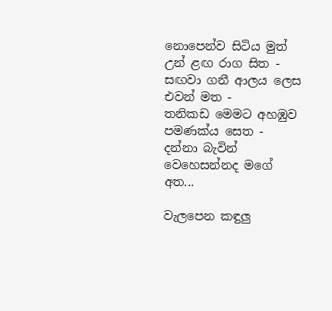නොපෙන්ව සිටිය මුත් උන් ළඟ රාග සිත -
සඟවා ගනී ආලය ලෙස එවන් මත -
තනිකඩ මෙමට අහඹුව පමණක්ය සෙත -
දන්නා බැවින් වෙහෙසන්නද මගේ අත...

වැලපෙන කඳුලු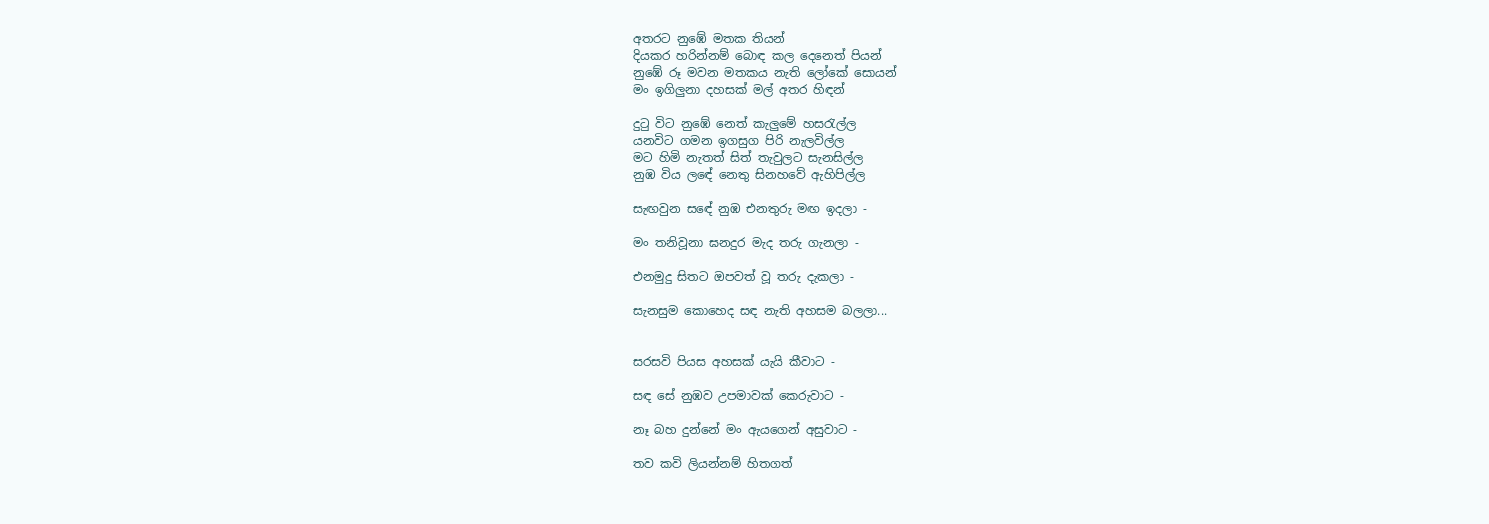අතරට නුඹේ මතක තියන්
දියකර හරින්නම් බොඳ කල දෙනෙත් පියන්
නුඹේ රූ මවන මතකය නැති ලෝකේ සොයන්
මං ඉගිලුනා දහසක් මල් අතර හිඳන්

දුටු විට නුඹේ නෙත් කැලුමේ හසරැල්ල
යනවිට ගමන ඉගසුග පිරි නැලවිල්ල
මට හිමි නැතත් සිත් තැවුලට සැනසිල්ල
නුඹ විය ලඳේ නෙතු සිනහවේ ඇහිපිල්ල

සැඟවුන සඳේ නුඹ එනතුරු මඟ ඉදලා -

මං තනිවූනා ඝනදුර මැද තරු ගැනලා -

එනමුදු සිතට ඔපවත් වූ තරු දැකලා -

සැනසුම කොහෙද සඳ නැති අහසම බලලා...


සරසවි පියස අහසක් යැයි කීවාට -

සඳ සේ නුඹව උපමාවක් කෙරුවාට -

නෑ බහ දුන්නේ මං ඇයගෙන් අසුවාට -

තව කවි ලියන්නම් හිතගත්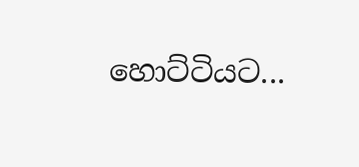හොට්ටියට...